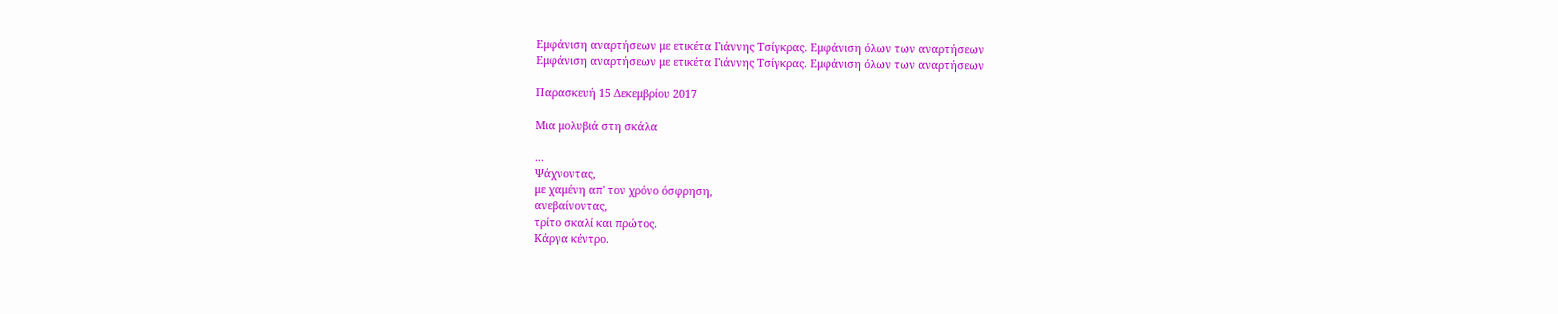Εμφάνιση αναρτήσεων με ετικέτα Γιάννης Τσίγκρας. Εμφάνιση όλων των αναρτήσεων
Εμφάνιση αναρτήσεων με ετικέτα Γιάννης Τσίγκρας. Εμφάνιση όλων των αναρτήσεων

Παρασκευή 15 Δεκεμβρίου 2017

Μια μολυβιά στη σκάλα

...
Ψάχνοντας,
με χαμένη απ' τον χρόνο όσφρηση,
ανεβαίνοντας,
τρίτο σκαλί και πρώτος.
Κάργα κέντρο.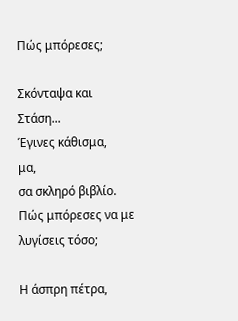Πώς μπόρεσες;

Σκόνταψα και Στάση...
Έγινες κάθισμα,
μα,
σα σκληρό βιβλίο.
Πώς μπόρεσες να με λυγίσεις τόσο;

Η άσπρη πέτρα,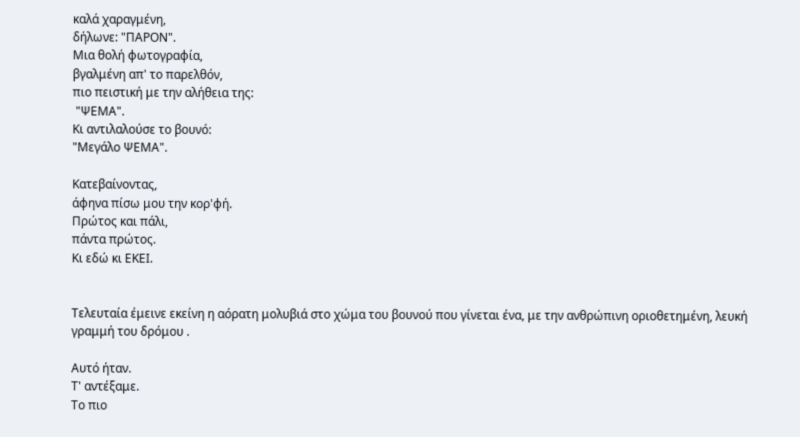καλά χαραγμένη,
δήλωνε: "ΠΑΡΟΝ".
Μια θολή φωτογραφία,
βγαλμένη απ' το παρελθόν,
πιο πειστική με την αλήθεια της:
 "ΨΕΜΑ".
Κι αντιλαλούσε το βουνό:
"Μεγάλο ΨΕΜΑ".

Κατεβαίνοντας,
άφηνα πίσω μου την κορ'φή.
Πρώτος και πάλι,
πάντα πρώτος.
Κι εδώ κι ΕΚΕΙ.


Τελευταία έμεινε εκείνη η αόρατη μολυβιά στο χώμα του βουνού που γίνεται ένα, με την ανθρώπινη οριοθετημένη, λευκή γραμμή του δρόμου .

Αυτό ήταν.
Τ' αντέξαμε.
Το πιο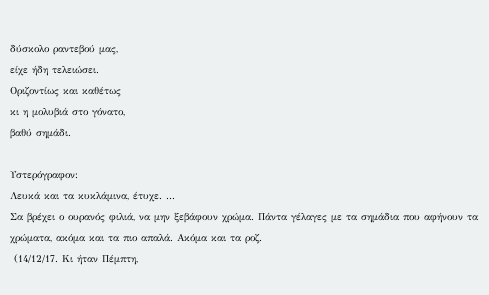δύσκολο ραντεβού μας,
είχε ήδη τελειώσει.
Οριζοντίως και καθέτως
κι η μολυβιά στο γόνατο,
βαθύ σημάδι.

Υστερόγραφον:
Λευκά και τα κυκλάμινα, έτυχε. ...
Σα βρέχει ο ουρανός φιλιά, να μην ξεβάφουν χρώμα. Πάντα γέλαγες με τα σημάδια που αφήνουν τα χρώματα, ακόμα και τα πιο απαλά. Ακόμα και τα ροζ.
 (14/12/17. Κι ήταν Πέμπτη,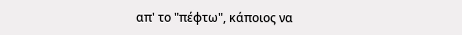απ' το "πέφτω", κάποιος να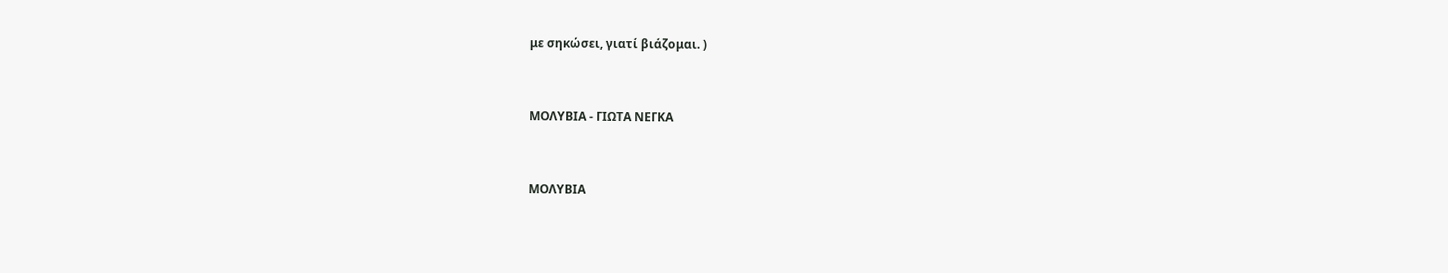με σηκώσει, γιατί βιάζομαι. )


ΜΟΛΥΒΙΑ - ΓΙΩΤΑ ΝΕΓΚΑ


ΜΟΛΥΒΙΑ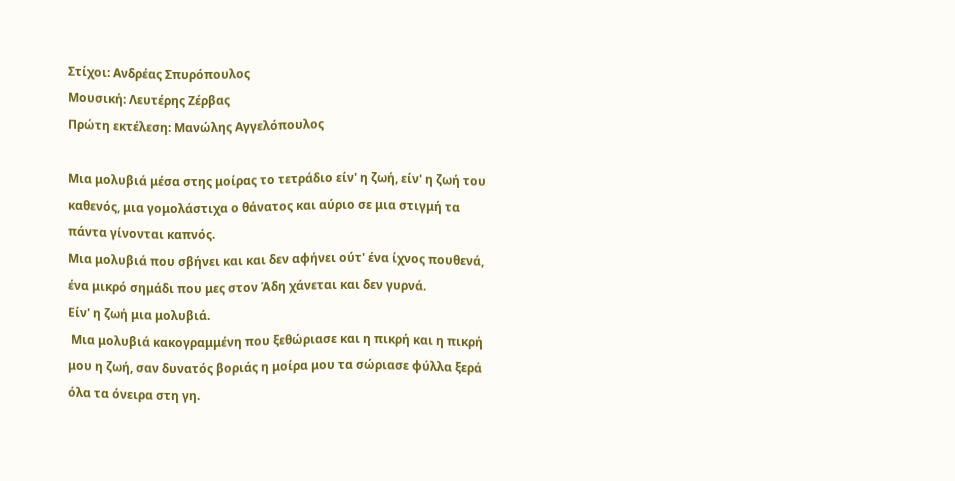Στίχοι: Ανδρέας Σπυρόπουλος
Μουσική: Λευτέρης Ζέρβας
Πρώτη εκτέλεση: Μανώλης Αγγελόπουλος

Μια μολυβιά μέσα στης μοίρας το τετράδιο είν' η ζωή, είν' η ζωή του καθενός, μια γομολάστιχα ο θάνατος και αύριο σε μια στιγμή τα πάντα γίνονται καπνός.
Μια μολυβιά που σβήνει και και δεν αφήνει ούτ' ένα ίχνος πουθενά, ένα μικρό σημάδι που μες στον Άδη χάνεται και δεν γυρνά.
Είν' η ζωή μια μολυβιά.
 Μια μολυβιά κακογραμμένη που ξεθώριασε και η πικρή και η πικρή μου η ζωή, σαν δυνατός βοριάς η μοίρα μου τα σώριασε φύλλα ξερά όλα τα όνειρα στη γη.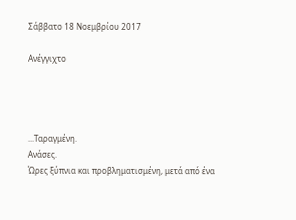Σάββατο 18 Νοεμβρίου 2017

Ανέγγιχτο




...Ταραγμένη.
Ανάσες.
Ώρες ξύπνια και προβληματισμένη, μετά από ένα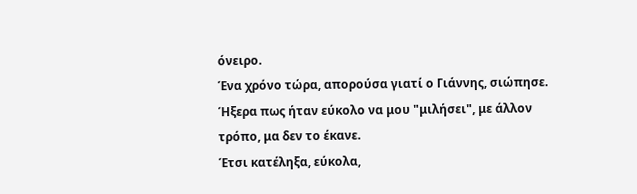όνειρο.
Ένα χρόνο τώρα, απορούσα γιατί ο Γιάννης, σιώπησε.
Ήξερα πως ήταν εύκολο να μου "μιλήσει", με άλλον τρόπο, μα δεν το έκανε.
Έτσι κατέληξα, εύκολα,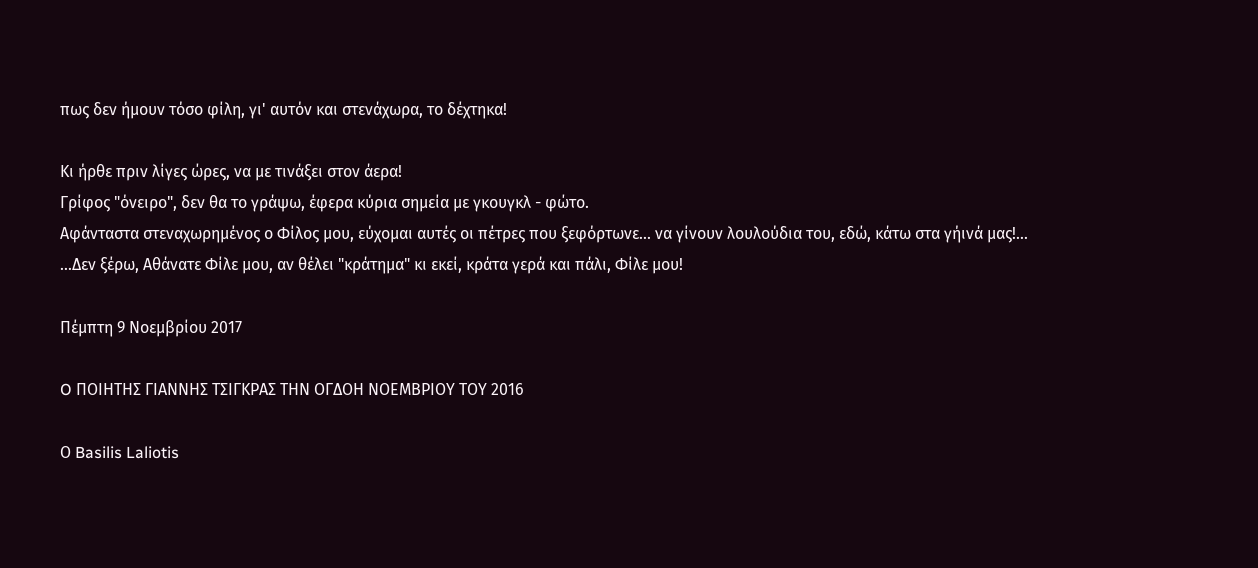πως δεν ήμουν τόσο φίλη, γι' αυτόν και στενάχωρα, το δέχτηκα!

Κι ήρθε πριν λίγες ώρες, να με τινάξει στον άερα!
Γρίφος "όνειρο", δεν θα το γράψω, έφερα κύρια σημεία με γκουγκλ - φώτο.
Αφάνταστα στεναχωρημένος ο Φίλος μου, εύχομαι αυτές οι πέτρες που ξεφόρτωνε... να γίνουν λουλούδια του, εδώ, κάτω στα γήινά μας!...
...Δεν ξέρω, Αθάνατε Φίλε μου, αν θέλει "κράτημα" κι εκεί, κράτα γερά και πάλι, Φίλε μου!

Πέμπτη 9 Νοεμβρίου 2017

O ΠΟΙΗΤΗΣ ΓΙΑΝΝΗΣ ΤΣΙΓΚΡΑΣ ΤΗΝ ΟΓΔΟΗ ΝΟΕΜΒΡΙΟΥ ΤΟΥ 2016

Ο Basilis Laliotis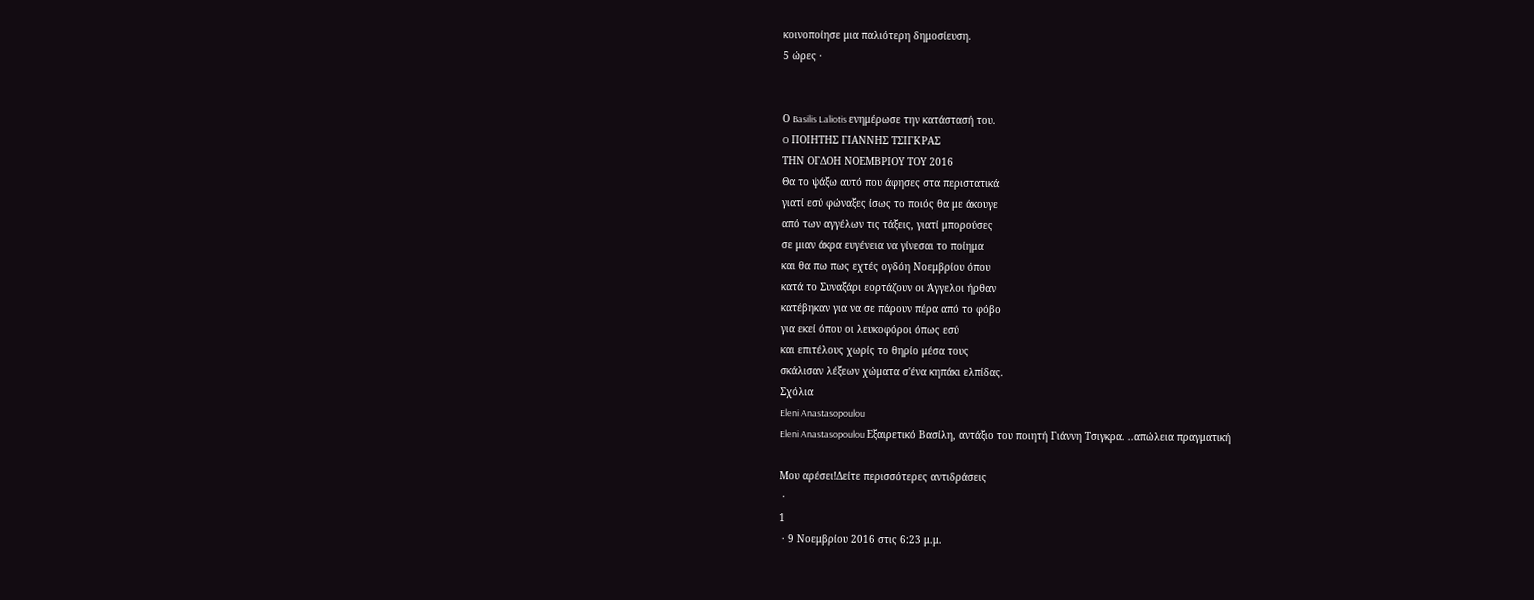κοινοποίησε μια παλιότερη δημοσίευση.
5 ώρες ·


Ο Basilis Laliotis ενημέρωσε την κατάστασή του.
O ΠΟΙΗΤΗΣ ΓΙΑΝΝΗΣ ΤΣΙΓΚΡΑΣ
ΤΗΝ ΟΓΔΟΗ ΝΟΕΜΒΡΙΟΥ ΤΟΥ 2016
Θα το ψάξω αυτό που άφησες στα περιστατικά
γιατί εσύ φώναξες ίσως το ποιός θα με άκουγε
από των αγγέλων τις τάξεις, γιατί μπορούσες
σε μιαν άκρα ευγένεια να γίνεσαι το ποίημα
και θα πω πως εχτές ογδόη Νοεμβρίου όπου
κατά το Συναξάρι εορτάζουν οι Άγγελοι ήρθαν
κατέβηκαν για να σε πάρουν πέρα από το φόβο
για εκεί όπου οι λευκοφόροι όπως εσύ
και επιτέλους χωρίς το θηρίο μέσα τους
σκάλισαν λέξεων χώματα σ'ένα κηπάκι ελπίδας.
Σχόλια
Eleni Anastasopoulou
Eleni Anastasopoulou Εξαιρετικό Βασίλη, αντάξιο του ποιητή Γιάννη Τσιγκρα. ..απώλεια πραγματική

Μου αρέσει!Δείτε περισσότερες αντιδράσεις
 ·
1
 · 9 Νοεμβρίου 2016 στις 6:23 μ.μ.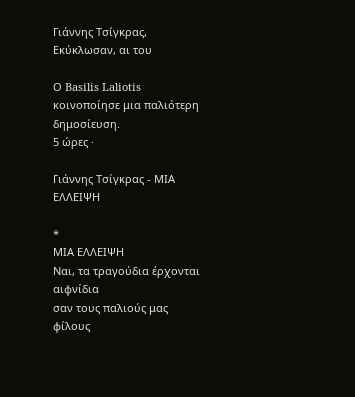Γιάννης Τσίγκρας, Εκύκλωσαν, αι του

Ο Basilis Laliotis κοινοποίησε μια παλιότερη δημοσίευση.
5 ώρες ·

Γιάννης Τσίγκρας - ΜΙΑ ΕΛΛΕΙΨΗ

*
ΜΙΑ ΕΛΛΕΙΨΗ
Ναι, τα τραγούδια έρχονται αιφνίδια
σαν τους παλιούς μας φίλους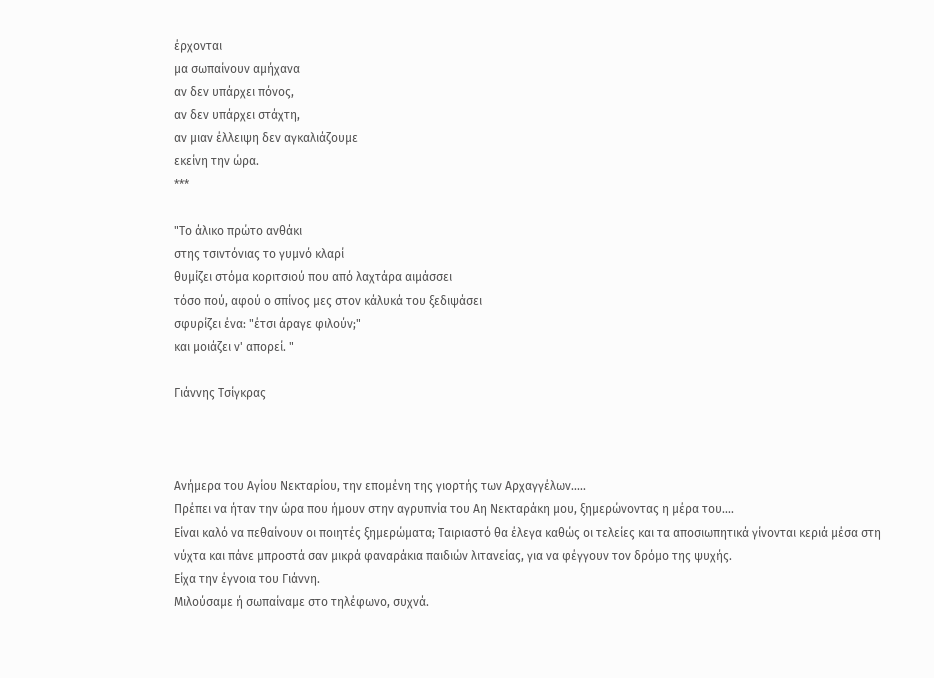έρχονται
μα σωπαίνουν αμήχανα
αν δεν υπάρχει πόνος,
αν δεν υπάρχει στάχτη,
αν μιαν έλλειψη δεν αγκαλιάζoυμε
εκείνη την ώρα.
***

"Το άλικο πρώτο ανθάκι
στης τσιντόνιας το γυμνό κλαρί
θυμίζει στόμα κοριτσιού που από λαχτάρα αιμάσσει
τόσο πού, αφού ο σπίνος μες στον κάλυκά του ξεδιψάσει
σφυρίζει ένα: "έτσι άραγε φιλούν;"
και μοιάζει ν' απορεί. "

Γιάννης Τσίγκρας



Ανήμερα του Αγίου Νεκταρίου, την επομένη της γιορτής των Αρχαγγέλων.....
Πρέπει να ήταν την ώρα που ήμουν στην αγρυπνία του Αη Νεκταράκη μου, ξημερώνοντας η μέρα του....
Είναι καλό να πεθαίνουν οι ποιητές ξημερώματα; Ταιριαστό θα έλεγα καθώς οι τελείες και τα αποσιωπητικά γίνονται κεριά μέσα στη νύχτα και πάνε μπροστά σαν μικρά φαναράκια παιδιών λιτανείας, για να φέγγουν τον δρόμο της ψυχής.
Είχα την έγνοια του Γιάννη.
Μιλούσαμε ή σωπαίναμε στο τηλέφωνο, συχνά.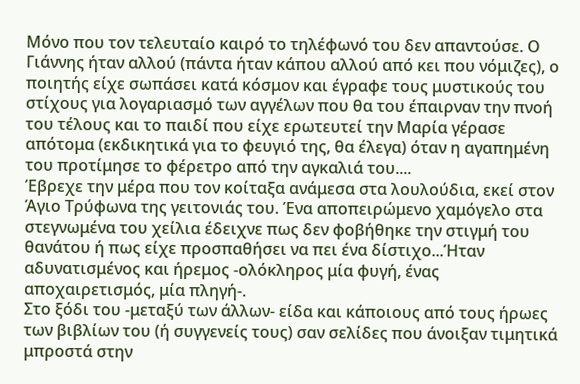Μόνο που τον τελευταίο καιρό το τηλέφωνό του δεν απαντούσε. Ο Γιάννης ήταν αλλού (πάντα ήταν κάπου αλλού από κει που νόμιζες), ο ποιητής είχε σωπάσει κατά κόσμον και έγραφε τους μυστικούς του στίχους για λογαριασμό των αγγέλων που θα του έπαιρναν την πνοή του τέλους και το παιδί που είχε ερωτευτεί την Μαρία γέρασε απότομα (εκδικητικά για το φευγιό της, θα έλεγα) όταν η αγαπημένη του προτίμησε το φέρετρο από την αγκαλιά του....
Έβρεχε την μέρα που τον κοίταξα ανάμεσα στα λουλούδια, εκεί στον Άγιο Τρύφωνα της γειτονιάς του. Ένα αποπειρώμενο χαμόγελο στα στεγνωμένα του χείλια έδειχνε πως δεν φοβήθηκε την στιγμή του θανάτου ή πως είχε προσπαθήσει να πει ένα δίστιχο...Ήταν αδυνατισμένος και ήρεμος -ολόκληρος μία φυγή, ένας αποχαιρετισμός, μία πληγή-.
Στο ξόδι του -μεταξύ των άλλων- είδα και κάποιους από τους ήρωες των βιβλίων του (ή συγγενείς τους) σαν σελίδες που άνοιξαν τιμητικά μπροστά στην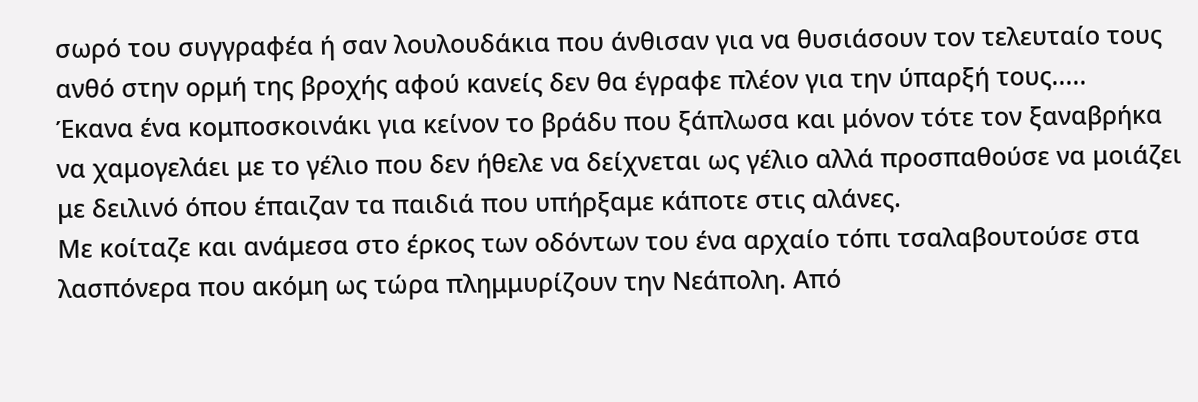σωρό του συγγραφέα ή σαν λουλουδάκια που άνθισαν για να θυσιάσουν τον τελευταίο τους ανθό στην ορμή της βροχής αφού κανείς δεν θα έγραφε πλέον για την ύπαρξή τους.....
Έκανα ένα κομποσκοινάκι για κείνον το βράδυ που ξάπλωσα και μόνον τότε τον ξαναβρήκα να χαμογελάει με το γέλιο που δεν ήθελε να δείχνεται ως γέλιο αλλά προσπαθούσε να μοιάζει με δειλινό όπου έπαιζαν τα παιδιά που υπήρξαμε κάποτε στις αλάνες.
Με κοίταζε και ανάμεσα στο έρκος των οδόντων του ένα αρχαίο τόπι τσαλαβουτούσε στα λασπόνερα που ακόμη ως τώρα πλημμυρίζουν την Νεάπολη. Από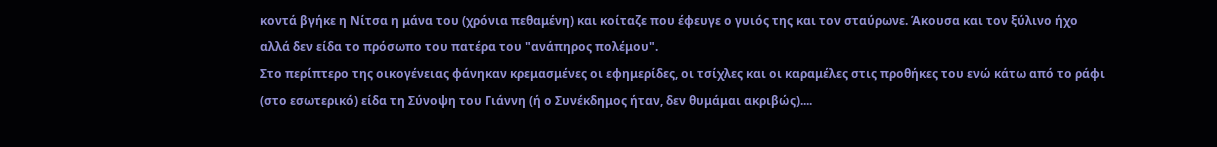κοντά βγήκε η Νίτσα η μάνα του (χρόνια πεθαμένη) και κοίταζε που έφευγε ο γυιός της και τον σταύρωνε. Άκουσα και τον ξύλινο ήχο αλλά δεν είδα το πρόσωπο του πατέρα του "ανάπηρος πολέμου".
Στο περίπτερο της οικογένειας φάνηκαν κρεμασμένες οι εφημερίδες, οι τσίχλες και οι καραμέλες στις προθήκες του ενώ κάτω από το ράφι (στο εσωτερικό) είδα τη Σύνοψη του Γιάννη (ή ο Συνέκδημος ήταν, δεν θυμάμαι ακριβώς)....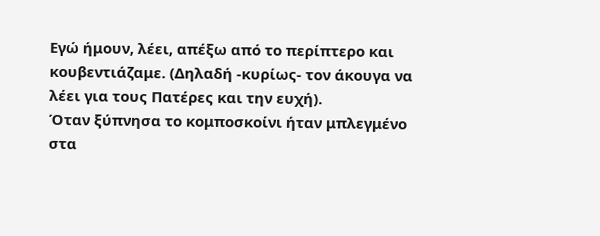Εγώ ήμουν, λέει, απέξω από το περίπτερο και κουβεντιάζαμε. (Δηλαδή -κυρίως- τον άκουγα να λέει για τους Πατέρες και την ευχή).
Όταν ξύπνησα το κομποσκοίνι ήταν μπλεγμένο στα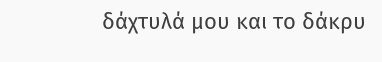δάχτυλά μου και το δάκρυ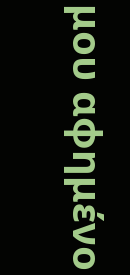μου αφημένο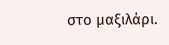στο μαξιλάρι.